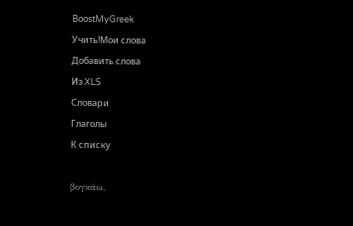BoostMyGreek
Учить!Мои слова
Добавить слова
Из XLS
Словари
Глаголы
К списку

βογκάω,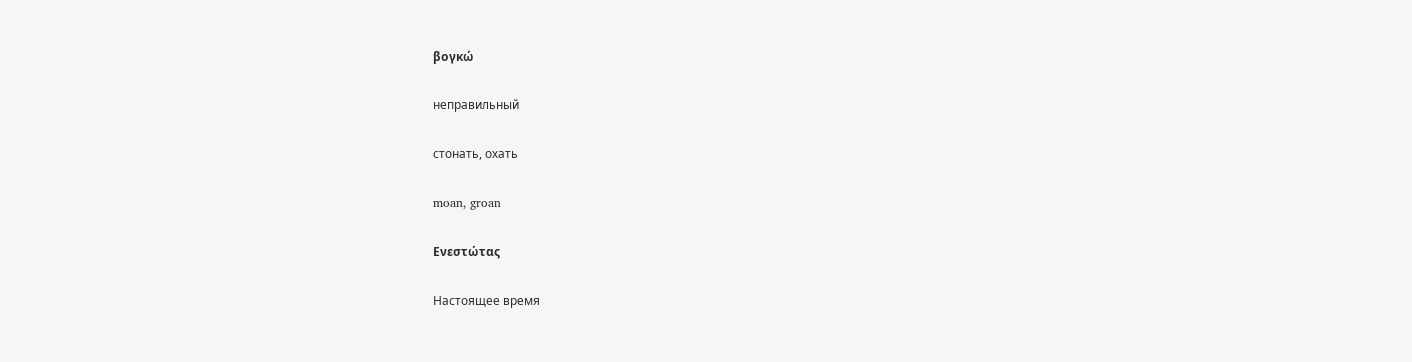βογκώ

неправильный

стонать, охать

moan, groan

Ενεστώτας

Настоящее время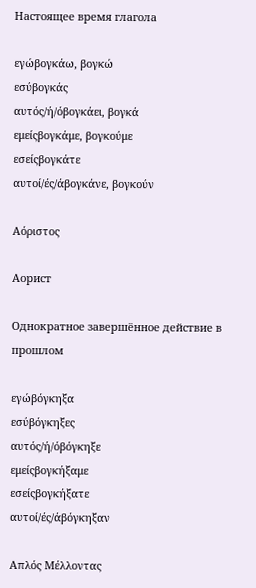Настоящее время глагола

εγώβογκάω, βογκώ
εσύβογκάς
αυτός/ή/όβογκάει, βογκά
εμείςβογκάμε, βογκούμε
εσείςβογκάτε
αυτοί/ές/άβογκάνε, βογκούν

Αόριστος

Аорист

Однократное завершённое действие в прошлом

εγώβόγκηξα
εσύβόγκηξες
αυτός/ή/όβόγκηξε
εμείςβογκήξαμε
εσείςβογκήξατε
αυτοί/ές/άβόγκηξαν

Απλός Μέλλοντας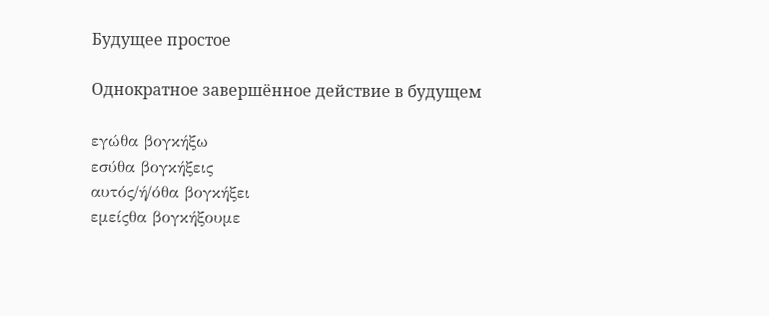Будущее простое

Однократное завершённое действие в будущем

εγώθα βογκήξω
εσύθα βογκήξεις
αυτός/ή/όθα βογκήξει
εμείςθα βογκήξουμε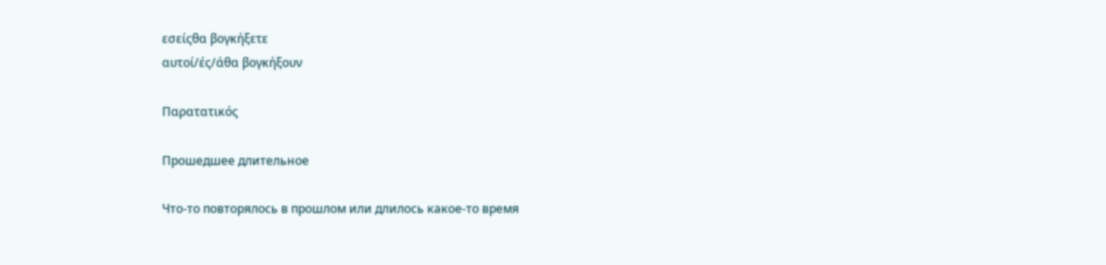εσείςθα βογκήξετε
αυτοί/ές/άθα βογκήξουν

Παρατατικός

Прошедшее длительное

Что-то повторялось в прошлом или длилось какое-то время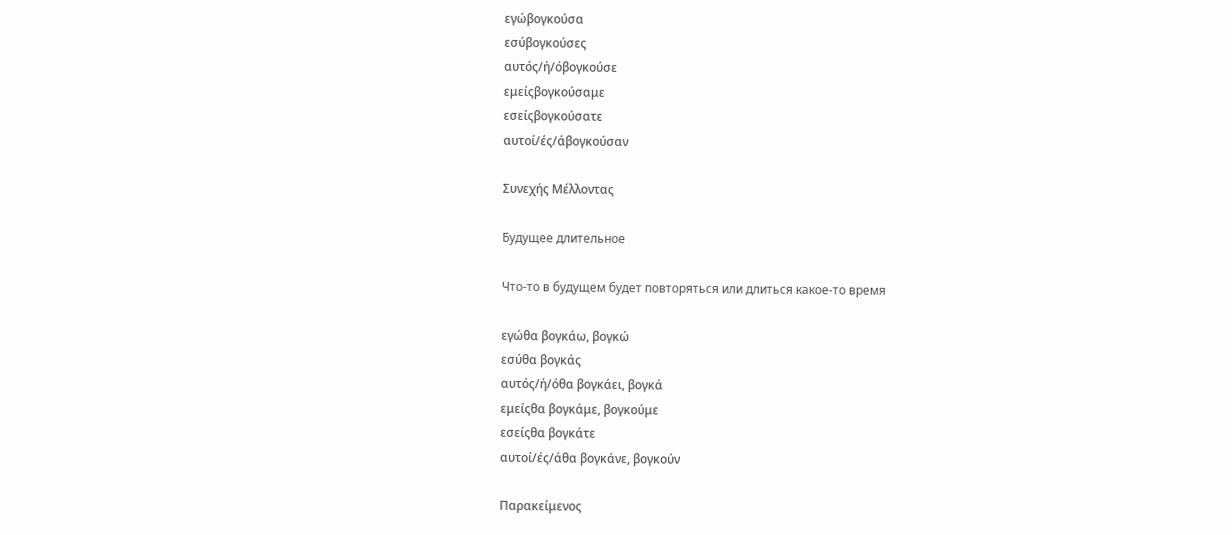εγώβογκούσα
εσύβογκούσες
αυτός/ή/όβογκούσε
εμείςβογκούσαμε
εσείςβογκούσατε
αυτοί/ές/άβογκούσαν

Συνεχής Μέλλοντας

Будущее длительное

Что-то в будущем будет повторяться или длиться какое-то время

εγώθα βογκάω, βογκώ
εσύθα βογκάς
αυτός/ή/όθα βογκάει, βογκά
εμείςθα βογκάμε, βογκούμε
εσείςθα βογκάτε
αυτοί/ές/άθα βογκάνε, βογκούν

Παρακείμενος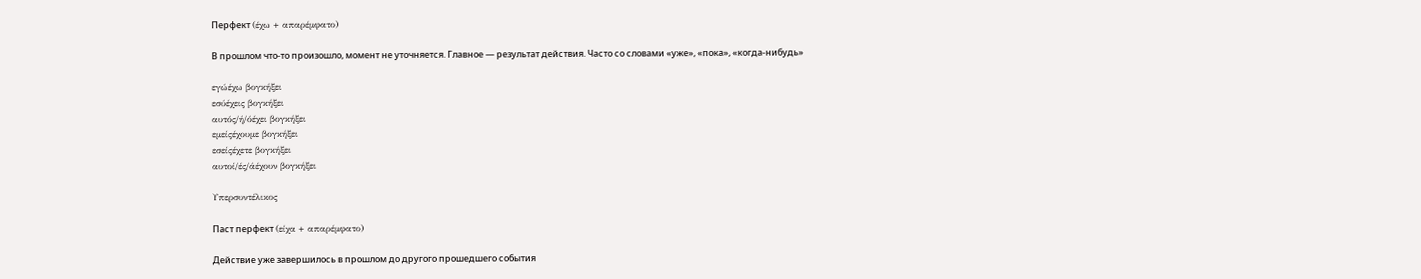Перфект (έχω + απαρέμφατο)

В прошлом что-то произошло, момент не уточняется. Главное — результат действия. Часто со словами «уже», «пока», «когда-нибудь»

εγώέχω βογκήξει
εσύέχεις βογκήξει
αυτός/ή/όέχει βογκήξει
εμείςέχουμε βογκήξει
εσείςέχετε βογκήξει
αυτοί/ές/άέχουν βογκήξει

Υπερσυντέλικος

Паст перфект (είχα + απαρέμφατο)

Действие уже завершилось в прошлом до другого прошедшего события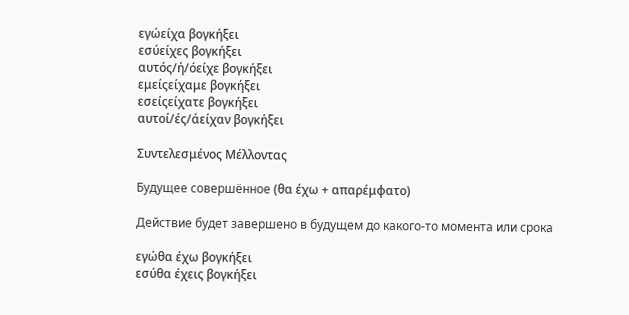εγώείχα βογκήξει
εσύείχες βογκήξει
αυτός/ή/όείχε βογκήξει
εμείςείχαμε βογκήξει
εσείςείχατε βογκήξει
αυτοί/ές/άείχαν βογκήξει

Συντελεσμένος Μέλλοντας

Будущее совершённое (θα έχω + απαρέμφατο)

Действие будет завершено в будущем до какого-то момента или срока

εγώθα έχω βογκήξει
εσύθα έχεις βογκήξει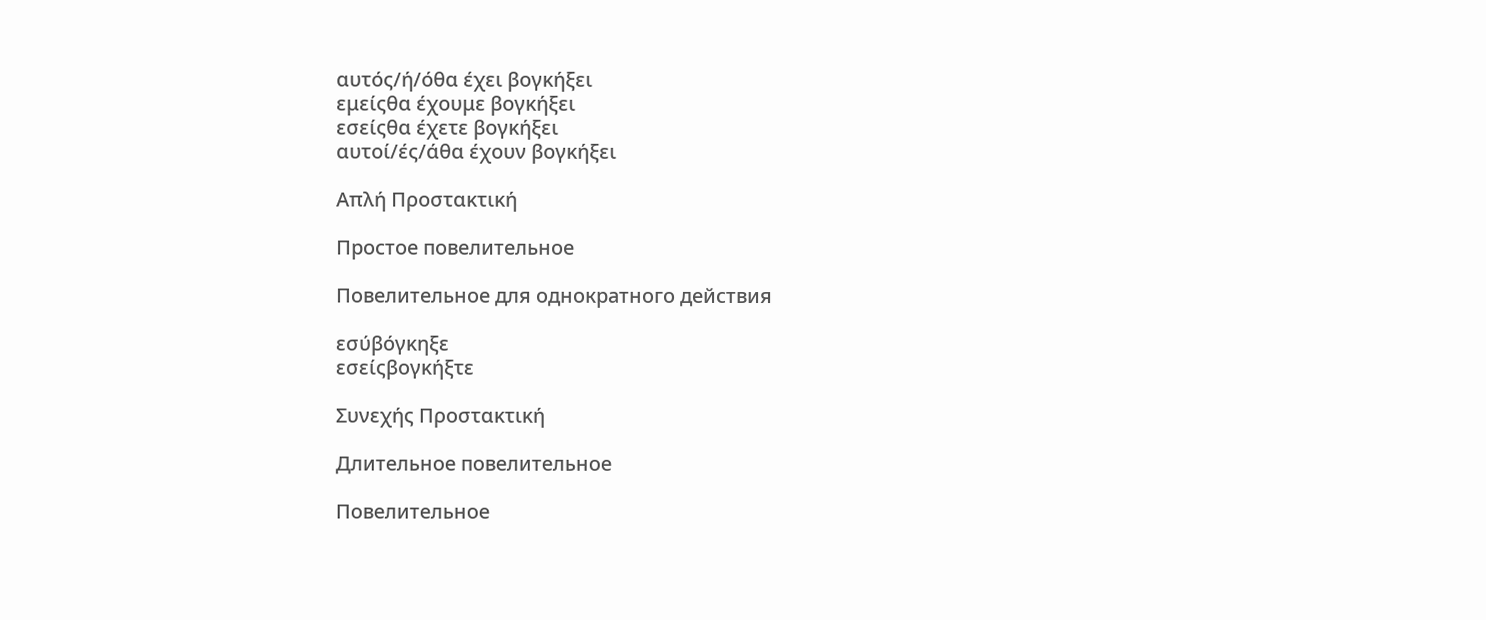αυτός/ή/όθα έχει βογκήξει
εμείςθα έχουμε βογκήξει
εσείςθα έχετε βογκήξει
αυτοί/ές/άθα έχουν βογκήξει

Απλή Προστακτική

Простое повелительное

Повелительное для однократного действия

εσύβόγκηξε
εσείςβογκήξτε

Συνεχής Προστακτική

Длительное повелительное

Повелительное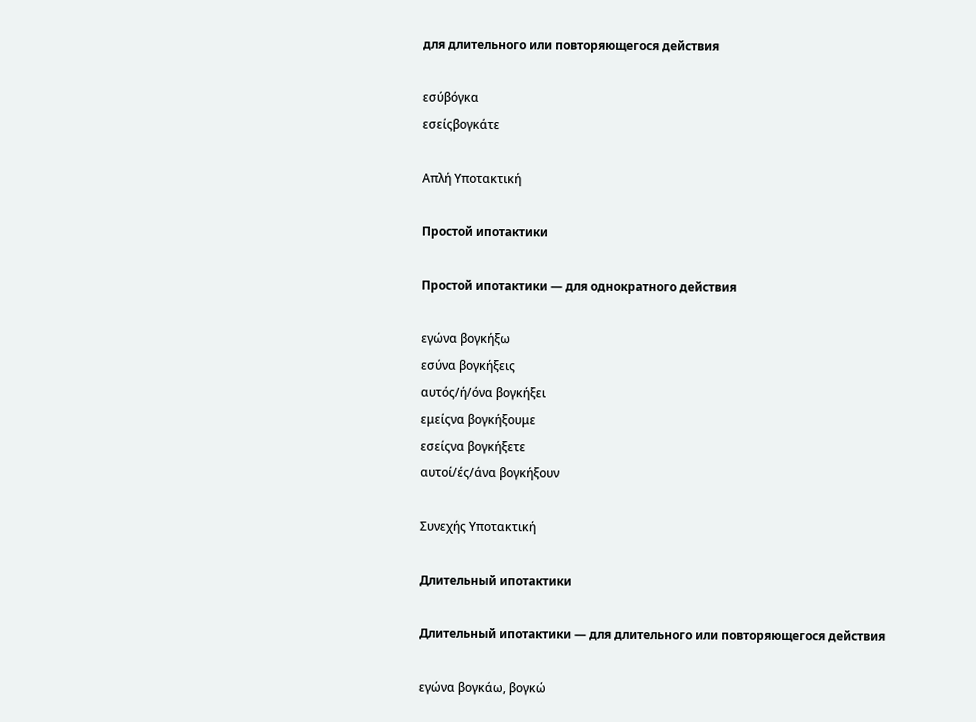для длительного или повторяющегося действия

εσύβόγκα
εσείςβογκάτε

Απλή Υποτακτική

Простой ипотактики

Простой ипотактики — для однократного действия

εγώνα βογκήξω
εσύνα βογκήξεις
αυτός/ή/όνα βογκήξει
εμείςνα βογκήξουμε
εσείςνα βογκήξετε
αυτοί/ές/άνα βογκήξουν

Συνεχής Υποτακτική

Длительный ипотактики

Длительный ипотактики — для длительного или повторяющегося действия

εγώνα βογκάω, βογκώ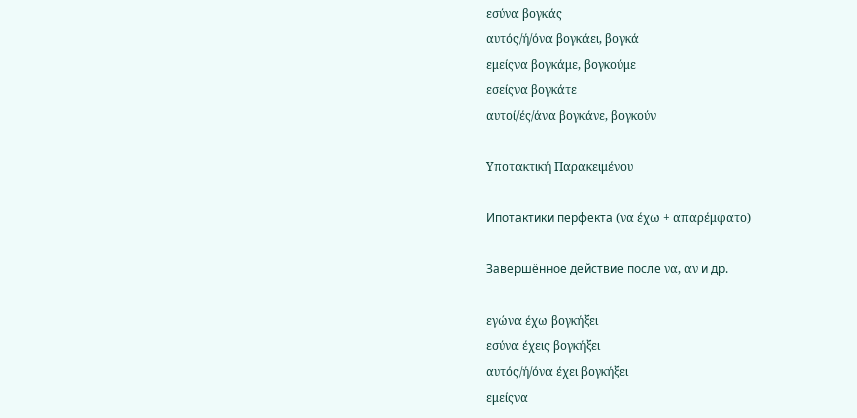εσύνα βογκάς
αυτός/ή/όνα βογκάει, βογκά
εμείςνα βογκάμε, βογκούμε
εσείςνα βογκάτε
αυτοί/ές/άνα βογκάνε, βογκούν

Υποτακτική Παρακειμένου

Ипотактики перфекта (να έχω + απαρέμφατο)

Завершённое действие после να, αν и др.

εγώνα έχω βογκήξει
εσύνα έχεις βογκήξει
αυτός/ή/όνα έχει βογκήξει
εμείςνα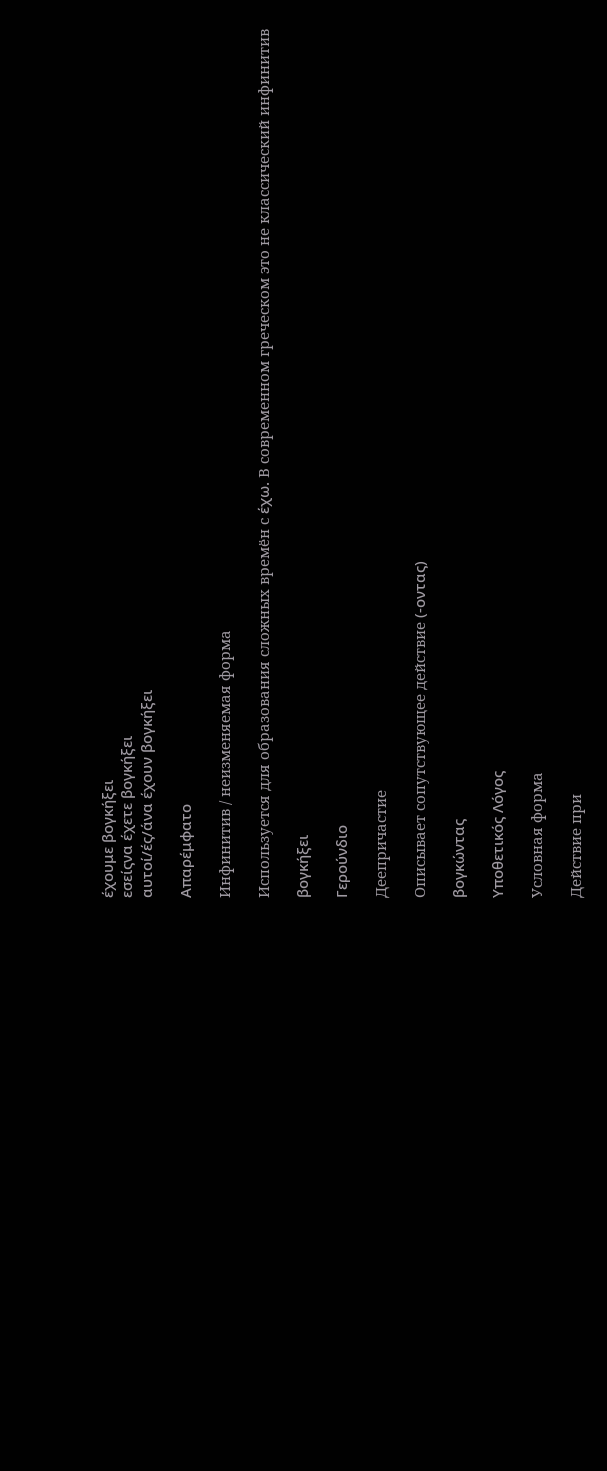έχουμε βογκήξει
εσείςνα έχετε βογκήξει
αυτοί/ές/άνα έχουν βογκήξει

Απαρέμφατο

Инфинитив / неизменяемая форма

Используется для образования сложных времён с έχω. В современном греческом это не классический инфинитив

βογκήξει

Γερούνδιο

Деепричастие

Описывает сопутствующее действие (-οντας)

βογκώντας

Υποθετικός Λόγος

Условная форма

Действие при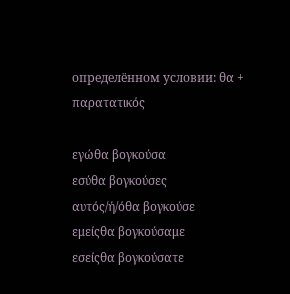определённом условии: θα + παρατατικός

εγώθα βογκούσα
εσύθα βογκούσες
αυτός/ή/όθα βογκούσε
εμείςθα βογκούσαμε
εσείςθα βογκούσατε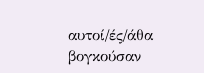αυτοί/ές/άθα βογκούσαν